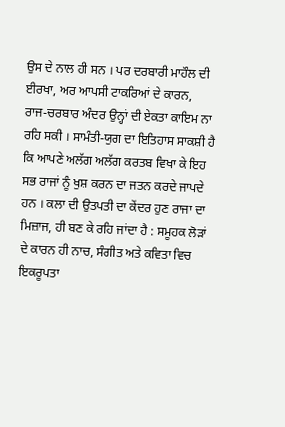ਉਸ ਦੇ ਨਾਲ ਹੀ ਸਨ । ਪਰ ਦਰਬਾਰੀ ਮਾਹੌਲ ਦੀ ਈਰਖਾ, ਅਰ ਆਪਸੀ ਟਾਕਰਿਆਂ ਦੇ ਕਾਰਨ, ਰਾਜ-ਚਰਬਾਰ ਅੰਦਰ ਉਨ੍ਹਾਂ ਦੀ ਏਕਤਾ ਕਾਇਮ ਨਾ ਰਹਿ ਸਕੀ । ਸਾਮੰਤੀ-ਯੁਗ ਦਾ ਇਤਿਹਾਸ ਸਾਕਸ਼ੀ ਹੈ ਕਿ ਆਪਣੇ ਅਲੱਗ ਅਲੱਗ ਕਰਤਬ ਵਿਖਾ ਕੇ ਇਹ ਸਭ ਰਾਜਾਂ ਨੂੰ ਖੁਸ਼ ਕਰਨ ਦਾ ਜਤਨ ਕਰਦੇ ਜਾਪਦੇ ਹਨ । ਕਲਾ ਦੀ ਉਤਪਤੀ ਦਾ ਕੇਂਦਰ ਹੁਣ ਰਾਜਾ ਦਾ ਮਿਜ਼ਾਜ, ਹੀ ਬਣ ਕੇ ਰਹਿ ਜਾਂਦਾ ਹੈ : ਸਮੂਹਕ ਲੋੜਾਂ ਦੇ ਕਾਰਨ ਹੀ ਨਾਚ, ਸੰਗੀਤ ਅਤੇ ਕਵਿਤਾ ਵਿਚ ਇਕਰੂਪਤਾ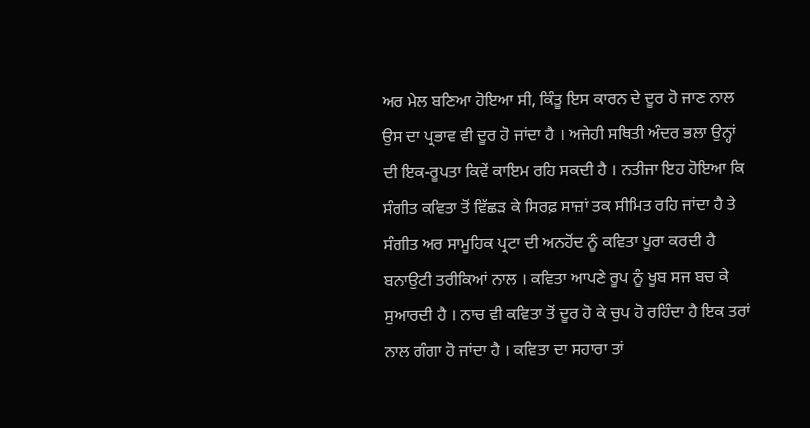ਅਰ ਮੇਲ ਬਣਿਆ ਹੋਇਆ ਸੀ, ਕਿੰਤੂ ਇਸ ਕਾਰਨ ਦੇ ਦੂਰ ਹੋ ਜਾਣ ਨਾਲ ਉਸ ਦਾ ਪ੍ਰਭਾਵ ਵੀ ਦੂਰ ਹੋ ਜਾਂਦਾ ਹੈ । ਅਜੇਹੀ ਸਥਿਤੀ ਅੰਦਰ ਭਲਾ ਉਨ੍ਹਾਂ ਦੀ ਇਕ-ਰੂਪਤਾ ਕਿਵੇਂ ਕਾਇਮ ਰਹਿ ਸਕਦੀ ਹੈ । ਨਤੀਜਾ ਇਹ ਹੋਇਆ ਕਿ ਸੰਗੀਤ ਕਵਿਤਾ ਤੋਂ ਵਿੱਛੜ ਕੇ ਸਿਰਫ਼ ਸਾਜ਼ਾਂ ਤਕ ਸੀਮਿਤ ਰਹਿ ਜਾਂਦਾ ਹੈ ਤੇ ਸੰਗੀਤ ਅਰ ਸਾਮੂਹਿਕ ਪ੍ਰਟਾ ਦੀ ਅਨਹੋਂਦ ਨੂੰ ਕਵਿਤਾ ਪੂਰਾ ਕਰਦੀ ਹੈ ਬਨਾਉਟੀ ਤਰੀਕਿਆਂ ਨਾਲ । ਕਵਿਤਾ ਆਪਣੇ ਰੂਪ ਨੂੰ ਖੂਬ ਸਜ ਬਚ ਕੇ ਸੁਆਰਦੀ ਹੈ । ਨਾਚ ਵੀ ਕਵਿਤਾ ਤੋਂ ਦੂਰ ਹੋ ਕੇ ਚੁਪ ਹੋ ਰਹਿੰਦਾ ਹੈ ਇਕ ਤਰਾਂ ਨਾਲ ਗੰਗਾ ਹੋ ਜਾਂਦਾ ਹੈ । ਕਵਿਤਾ ਦਾ ਸਹਾਰਾ ਤਾਂ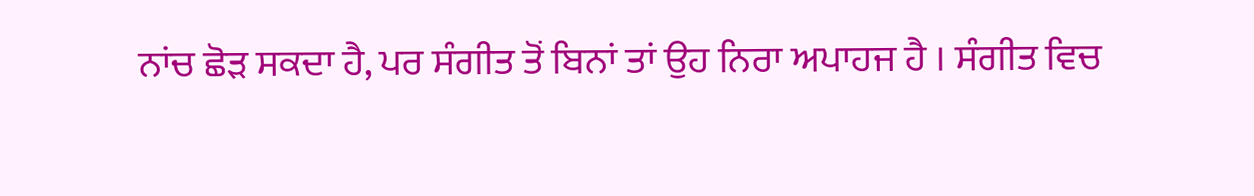ਨਾਂਚ ਛੋੜ ਸਕਦਾ ਹੈ, ਪਰ ਸੰਗੀਤ ਤੋਂ ਬਿਨਾਂ ਤਾਂ ਉਹ ਨਿਰਾ ਅਪਾਹਜ ਹੈ । ਸੰਗੀਤ ਵਿਚ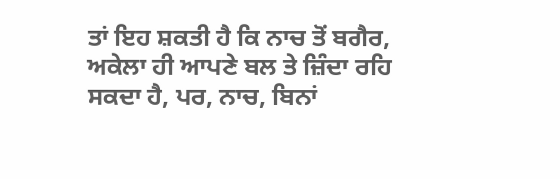ਤਾਂ ਇਹ ਸ਼ਕਤੀ ਹੈ ਕਿ ਨਾਚ ਤੋਂ ਬਗੈਰ, ਅਕੇਲਾ ਹੀ ਆਪਣੇ ਬਲ ਤੇ ਜ਼ਿੰਦਾ ਰਹਿ ਸਕਦਾ ਹੈ, ਪਰ, ਨਾਚ, ਬਿਨਾਂ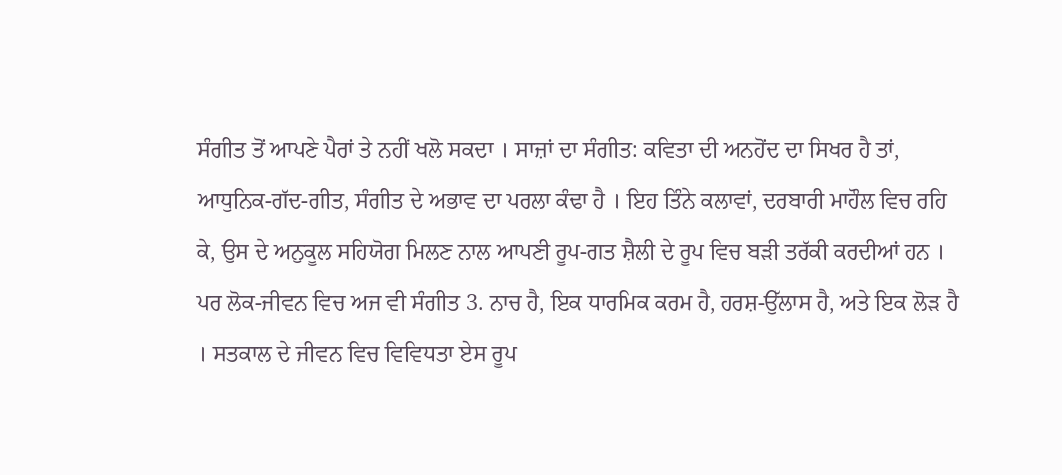ਸੰਗੀਤ ਤੋਂ ਆਪਣੇ ਪੈਰਾਂ ਤੇ ਨਹੀਂ ਖਲੋ ਸਕਦਾ । ਸਾਜ਼ਾਂ ਦਾ ਸੰਗੀਤ: ਕਵਿਤਾ ਦੀ ਅਨਹੋਂਦ ਦਾ ਸਿਖਰ ਹੈ ਤਾਂ, ਆਧੁਨਿਕ-ਗੱਦ-ਗੀਤ, ਸੰਗੀਤ ਦੇ ਅਭਾਵ ਦਾ ਪਰਲਾ ਕੰਢਾ ਹੈ । ਇਹ ਤਿੰਨੇ ਕਲਾਵਾਂ, ਦਰਬਾਰੀ ਮਾਹੌਲ ਵਿਚ ਰਹਿ ਕੇ, ਉਸ ਦੇ ਅਨੁਕੂਲ ਸਹਿਯੋਗ ਮਿਲਣ ਨਾਲ ਆਪਣੀ ਰੂਪ-ਗਤ ਸ਼ੈਲੀ ਦੇ ਰੂਪ ਵਿਚ ਬੜੀ ਤਰੱਕੀ ਕਰਦੀਆਂ ਹਨ । ਪਰ ਲੋਕ-ਜੀਵਨ ਵਿਚ ਅਜ ਵੀ ਸੰਗੀਤ 3. ਨਾਚ ਹੈ, ਇਕ ਧਾਰਮਿਕ ਕਰਮ ਹੈ, ਹਰਸ਼-ਉੱਲਾਸ ਹੈ, ਅਤੇ ਇਕ ਲੋੜ ਹੈ । ਸਤਕਾਲ ਦੇ ਜੀਵਨ ਵਿਚ ਵਿਵਿਧਤਾ ਏਸ ਰੂਪ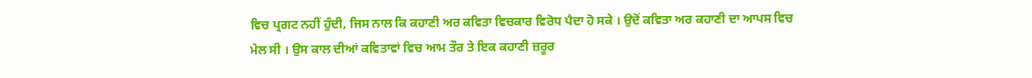ਵਿਚ ਪ੍ਰਗਟ ਨਹੀਂ ਹੁੰਦੀ, ਜਿਸ ਨਾਲ ਕਿ ਕਹਾਣੀ ਅਰ ਕਵਿਤਾ ਵਿਚਕਾਰ ਵਿਰੋਧ ਪੈਦਾ ਹੋ ਸਕੇ । ਉਦੋਂ ਕਵਿਤਾ ਅਰ ਕਹਾਣੀ ਦਾ ਆਪਸ ਵਿਚ ਮੇਲ ਸੀ । ਉਸ ਕਾਲ ਦੀਆਂ ਕਵਿਤਾਵਾਂ ਵਿਚ ਆਮ ਤੌਰ ਤੇ ਇਕ ਕਹਾਣੀ ਜ਼ਰੂਰ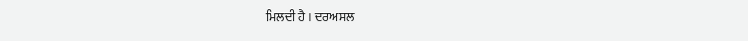ਮਿਲਦੀ ਹੈ । ਦਰਅਸਲ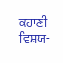ਕਹਾਣੀ ਵਿਸ਼ਯ-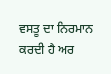ਵਸਤੂ ਦਾ ਨਿਰਮਾਨ ਕਰਦੀ ਹੈ ਅਰ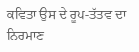ਕਵਿਤਾ ਉਸ ਦੇ ਰੂਪ-ਤੱਤਵ ਦਾ ਨਿਰਮਾਣ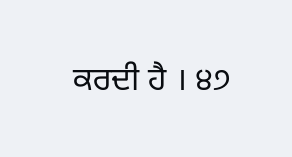ਕਰਦੀ ਹੈ । ੪੭